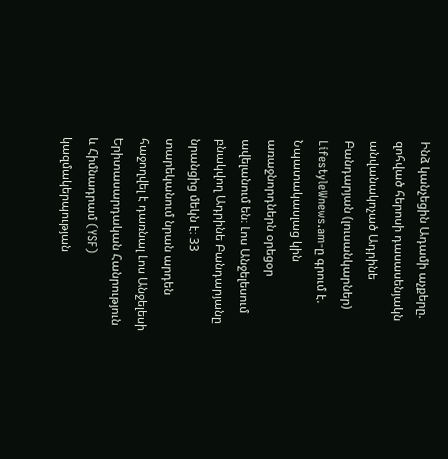Ինձ կանչեցին Ադամի աչքերը. զոհված հերոսի դասասենյակն անվանակոչած Ադրինե Բանդարյան (լուսանկարներ)
LifestyleWnews.am-ը գրում է.
Նպատակասլաց կին առաջնորդներն օրեցօր ավելանում են։ Լոս Անջելեսում բնակվող Ադրինե Բանդարյանը նրանցից մեկն է։ 33 տարեկանում նրան արդեն հաջողվել է դառնալ Լոս Անջելեսի Երիտասարդական Հանրություն և Հիմնադրամ (YSF) կազմակերպության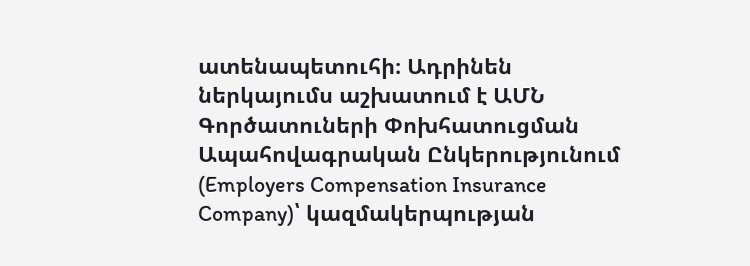ատենապետուհի։ Ադրինեն ներկայումս աշխատում է ԱՄՆ Գործատուների Փոխհատուցման Ապահովագրական Ընկերությունում (Employers Compensation Insurance Company)՝ կազմակերպության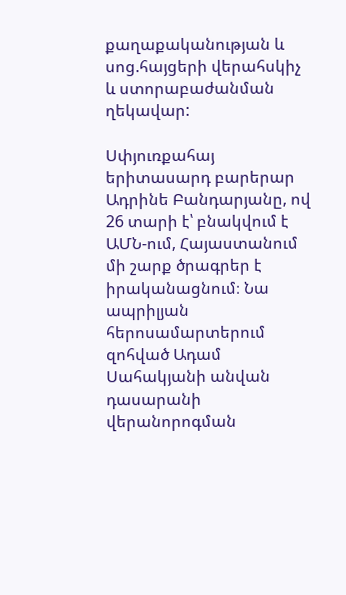քաղաքականության և սոց.հայցերի վերահսկիչ և ստորաբաժանման ղեկավար:

Սփյուռքահայ երիտասարդ բարերար Ադրինե Բանդարյանը, ով 26 տարի է՝ բնակվում է ԱՄՆ-ում, Հայաստանում մի շարք ծրագրեր է իրականացնում։ Նա ապրիլյան հերոսամարտերում զոհված Ադամ Սահակյանի անվան դասարանի վերանորոգման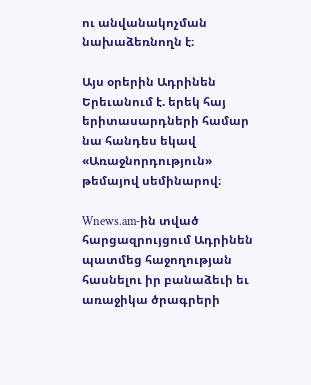ու անվանակոչման նախաձեռնողն է։

Այս օրերին Ադրինեն Երեւանում է. երեկ հայ երիտասարդների համար նա հանդես եկավ «Առաջնորդություն» թեմայով սեմինարով։

Wnews.am-ին տված հարցազրույցում Ադրինեն պատմեց հաջողության հասնելու իր բանաձեւի եւ առաջիկա ծրագրերի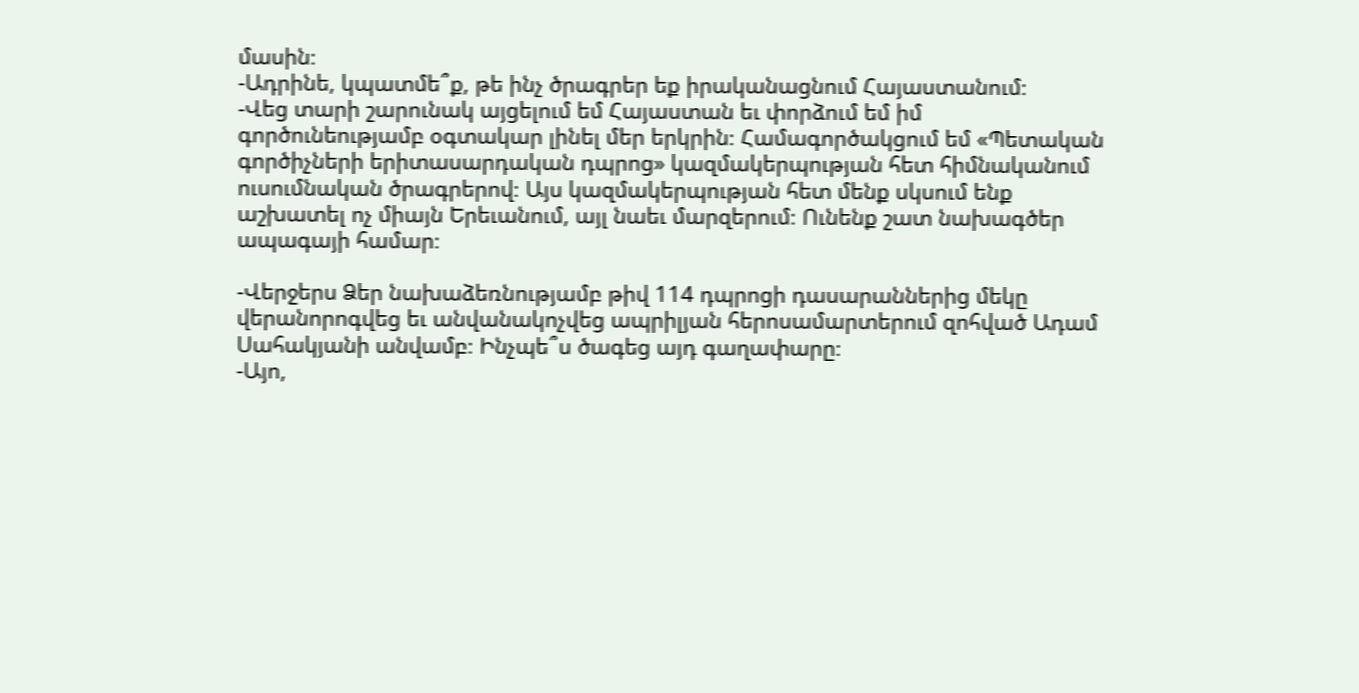մասին։
-Ադրինե, կպատմե՞ք, թե ինչ ծրագրեր եք իրականացնում Հայաստանում։
-Վեց տարի շարունակ այցելում եմ Հայաստան եւ փորձում եմ իմ գործունեությամբ օգտակար լինել մեր երկրին։ Համագործակցում եմ «Պետական գործիչների երիտասարդական դպրոց» կազմակերպության հետ հիմնականում ուսումնական ծրագրերով։ Այս կազմակերպության հետ մենք սկսում ենք աշխատել ոչ միայն Երեւանում, այլ նաեւ մարզերում։ Ունենք շատ նախագծեր ապագայի համար։

-Վերջերս Ձեր նախաձեռնությամբ թիվ 114 դպրոցի դասարաններից մեկը վերանորոգվեց եւ անվանակոչվեց ապրիլյան հերոսամարտերում զոհված Ադամ Սահակյանի անվամբ։ Ինչպե՞ս ծագեց այդ գաղափարը։
-Այո,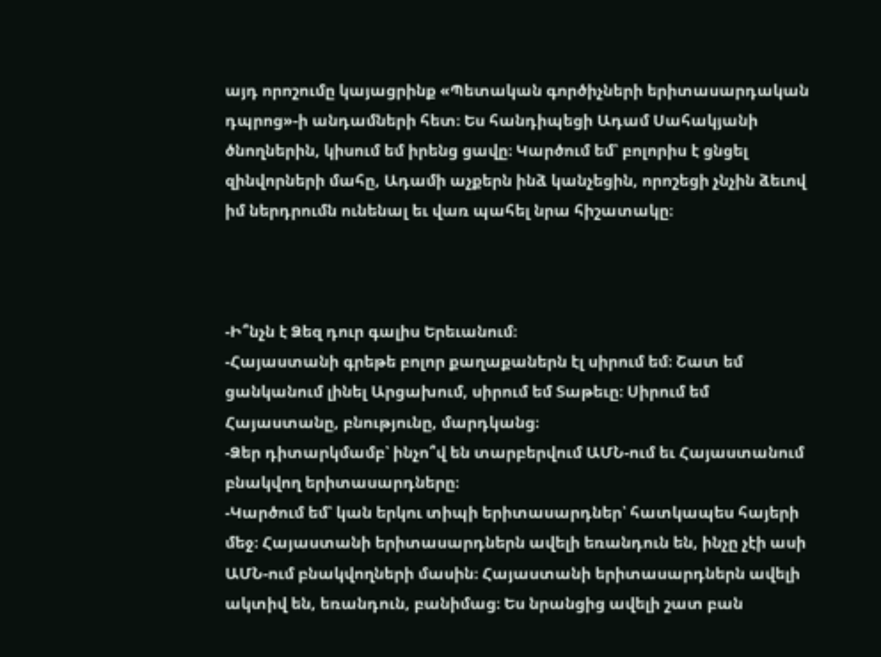այդ որոշումը կայացրինք «Պետական գործիչների երիտասարդական դպրոց»-ի անդամների հետ։ Ես հանդիպեցի Ադամ Սահակյանի ծնողներին, կիսում եմ իրենց ցավը։ Կարծում եմ՝ բոլորիս է ցնցել զինվորների մահը, Ադամի աչքերն ինձ կանչեցին, որոշեցի չնչին ձեւով իմ ներդրումն ունենալ եւ վառ պահել նրա հիշատակը։



-Ի՞նչն է Ձեզ դուր գալիս Երեւանում։
-Հայաստանի գրեթե բոլոր քաղաքաներն էլ սիրում եմ։ Շատ եմ ցանկանում լինել Արցախում, սիրում եմ Տաթեւը։ Սիրում եմ Հայաստանը, բնությունը, մարդկանց։
-Ձեր դիտարկմամբ՝ ինչո՞վ են տարբերվում ԱՄՆ-ում եւ Հայաստանում բնակվող երիտասարդները։
-Կարծում եմ՝ կան երկու տիպի երիտասարդներ՝ հատկապես հայերի մեջ։ Հայաստանի երիտասարդներն ավելի եռանդուն են, ինչը չէի ասի ԱՄՆ-ում բնակվողների մասին։ Հայաստանի երիտասարդներն ավելի ակտիվ են, եռանդուն, բանիմաց։ Ես նրանցից ավելի շատ բան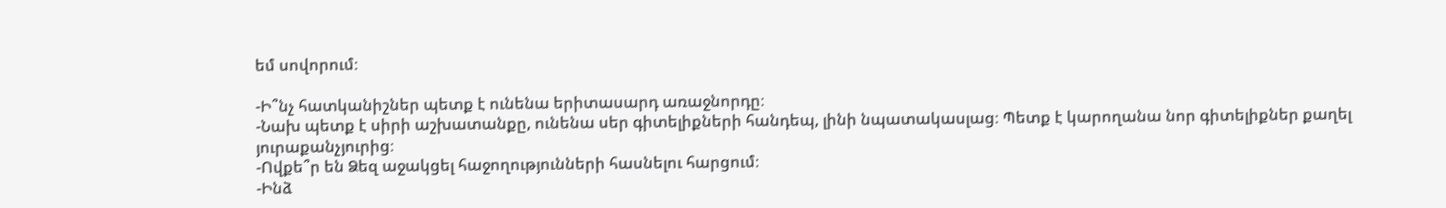եմ սովորում։

-Ի՞նչ հատկանիշներ պետք է ունենա երիտասարդ առաջնորդը։
-Նախ պետք է սիրի աշխատանքը, ունենա սեր գիտելիքների հանդեպ, լինի նպատակասլաց։ Պետք է կարողանա նոր գիտելիքներ քաղել յուրաքանչյուրից։
-Ովքե՞ր են Ձեզ աջակցել հաջողությունների հասնելու հարցում։
-Ինձ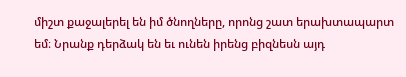միշտ քաջալերել են իմ ծնողները, որոնց շատ երախտապարտ եմ։ Նրանք դերձակ են եւ ունեն իրենց բիզնեսն այդ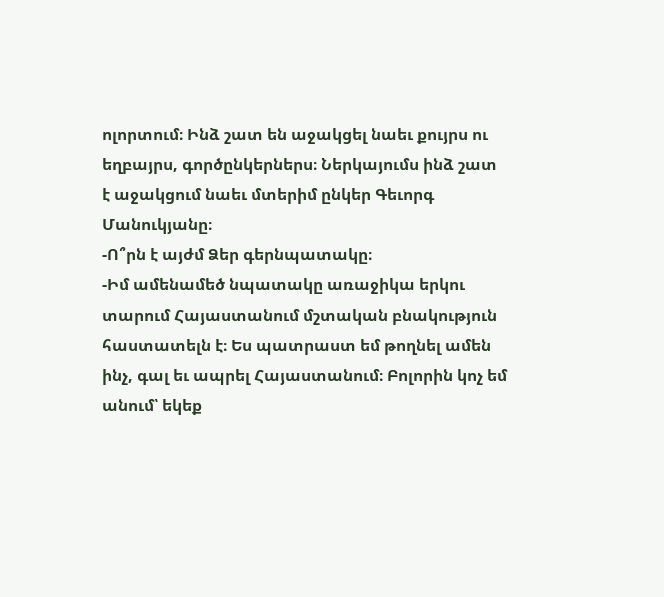ոլորտում։ Ինձ շատ են աջակցել նաեւ քույրս ու եղբայրս, գործընկերներս։ Ներկայումս ինձ շատ է աջակցում նաեւ մտերիմ ընկեր Գեւորգ Մանուկյանը։
-Ո՞րն է այժմ Ձեր գերնպատակը։
-Իմ ամենամեծ նպատակը առաջիկա երկու տարում Հայաստանում մշտական բնակություն հաստատելն է։ Ես պատրաստ եմ թողնել ամեն ինչ, գալ եւ ապրել Հայաստանում։ Բոլորին կոչ եմ անում՝ եկեք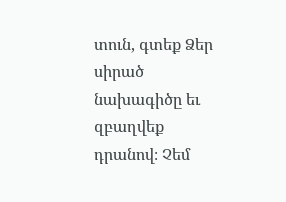տուն, գտեք Ձեր սիրած նախագիծը եւ զբաղվեք դրանով։ Չեմ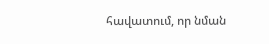հավատում, որ նման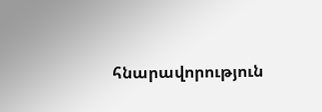հնարավորություն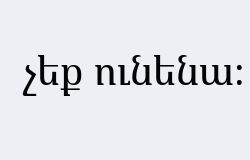չեք ունենա։